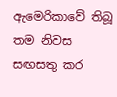ඇමෙරිකාවේ තිබූ තම නිවස සඟසතු කර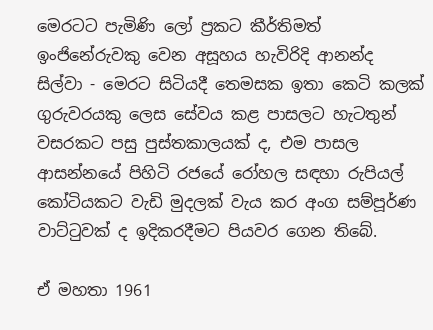මෙරටට පැමිණි ලෝ ප්‍රකට කීර්තිමත් ඉංජිනේරුවකු වෙන අසූහය හැවිරිදි ආනන්ද සිල්වා - මෙරට සිටියදී තෙමසක ඉතා කෙටි කලක් ගුරුවරයකු ලෙස සේවය කළ පාසලට හැටතුන් වසරකට පසු පුස්තකාලයක් ද, එම පාසල ආසන්නයේ පිහිටි රජයේ රෝහල සඳහා රුපියල් කෝටියකට වැඩි මුදලක් වැය කර අංග සම්පූර්ණ වාට්ටුවක් ද ඉදිකරදීමට පියවර ගෙන තිබේ.

ඒ මහතා 1961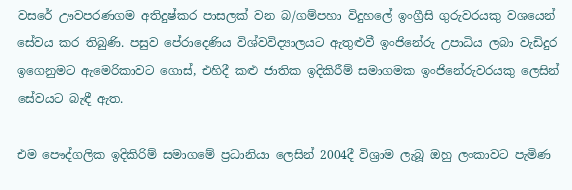වසරේ ඌවපරණගම අතිදුෂ්කර පාසලක් වන බ/ගම්පහා විදුහලේ ඉංග්‍රීසි ගුරුවරයකු වශයෙන් සේවය කර තිබුණි. පසුව පේරාදෙණිය විශ්වවිද්‍යාලයට ඇතුළුවී ඉංජිනේරු උපාධිය ලබා වැඩිදුර ඉගෙනුමට ඇමෙරිකාවට ගොස්, එහිදී කළු ජාතික ඉදිකිරීම් සමාගමක ඉංජිනේරුවරයකු ලෙසින් සේවයට බැඳී ඇත.

එම පෞද්ගලික ඉදිකිරිම් සමාගමේ ප්‍රධානියා ලෙසින් 2004දී විශ්‍රාම ලැබූ ඔහු ලංකාවට පැමිණ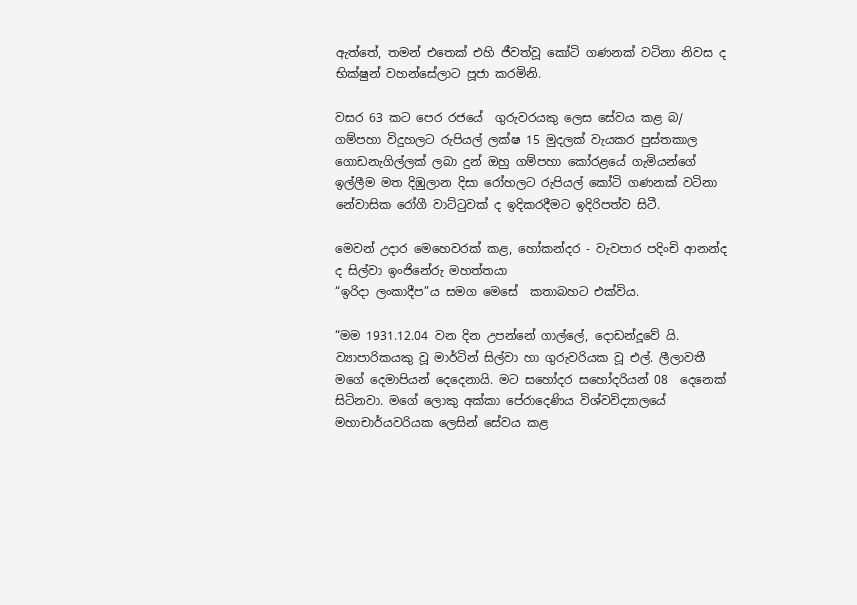ඇත්තේ, තමන් එතෙක් එහි ජීවත්වූ කෝටි ගණනක් වටිනා නිවස ද භික්ෂුන් වහන්සේලාට පූජා කරමිනි.

වසර 63 කට පෙර රජයේ  ගුරුවරයකු ලෙස සේවය කළ බ/ ගම්පහා විදුහලට රුපියල් ලක්ෂ 15 මුදලක් වැයකර පුස්තකාල ගොඩනැගිල්ලක් ලබා දුන් ඔහු ගම්පහා කෝරළයේ ගැමියන්ගේ ඉල්ලීම මත දිඹුලාන දිසා රෝහලට රුපියල් කෝටි ගණනක් වටිනා නේවාසික රෝගී වාට්ටුවක් ද ඉදිකරදීමට ඉදිරිපත්ව සිටී.

මෙවන් උදාර මෙහෙවරක් කළ, හෝකන්දර - වැවපාර පදිංචි ආනන්ද ද සිල්වා ඉංජිනේරු මහත්තයා
“ඉරිදා ලංකාදීප”ය සමග මෙසේ  කතාබහට එක්විය.

“මම 1931.12.04 වන දින උපන්නේ ගාල්ලේ, දොඩන්දූවේ යි. ව්‍යාපාරිකයකු වූ මාර්ටින් සිල්වා හා ගුරුවරියක වූ එල්. ලීලාවතී මගේ දෙමාපියන් දෙදෙනායි. මට සහෝදර සහෝදරියන් 08  දෙනෙක් සිටිනවා. මගේ ලොකු අක්කා පේරාදෙණිය විශ්වවිද්‍යාලයේ මහාචාර්යවරියක ලෙසින් සේවය කළ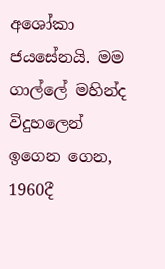අශෝකා ජයසේනයි. මම ගාල්ලේ මහින්ද විදුහලෙන් ඉගෙන ගෙන,   1960දී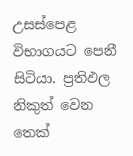උසස්පෙළ විභාගයට පෙනී සිටියා. ප්‍රතිඵල නිකුත් වෙන තෙක්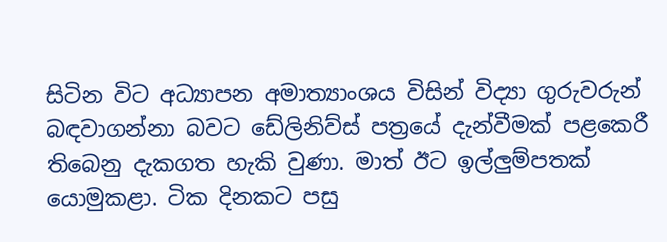සිටින විට අධ්‍යාපන අමාත්‍යාංශය විසින් විද්‍යා ගුරුවරුන් බඳවාගන්නා බවට ඩේලිනිව්ස් පත්‍රයේ දැන්වීමක් පළකෙරී තිබෙනු දැකගත හැකි වුණා. මාත් ඊට ඉල්ලු‍ම්පතක් යොමුකළා. ටික දිනකට පසු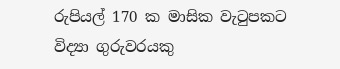රුපියල් 170 ක මාසික වැටුපකට විද්‍යා ගුරුවරයකු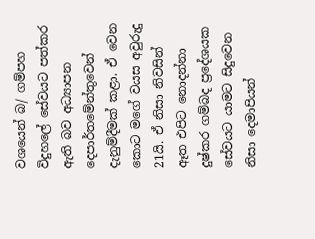වශයෙන් බ/ ගම්පහ විදුහලේ සේවයට පත්කර ඇති බව අධ්‍යාපන දෙපාර්තමේන්තුවෙන් දැනුම්දීමක් කළා. ඒ වෙන කොට මගේ වයස අවුරුදු 21යි. ඒ නිසා නිවසින් ඈත එපිට නොදන්නා දුෂ්කර ගම්බද ප්‍රදේශයක සේවයට යාමට සිදුවෙන නිසා දෙමාපියන්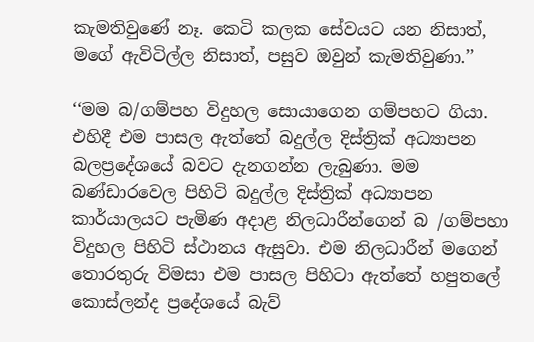කැමතිවුණේ නෑ. කෙටි කලක සේවයට යන නිසාත්, මගේ ඇවිටිල්ල නිසාත්, පසුව ඔවුන් කැමතිවුණා.’’

‘‘මම බ/ගම්පහ විදුහල සොයාගෙන ගම්පහට ගියා. එහිදී එම පාසල ඇත්තේ බදුල්ල දිස්ත්‍රික් අධ්‍යාපන බලප්‍රදේශයේ බවට දැනගන්න ලැබුණා. මම බණ්ඩාරවෙල පිහිටි බදුල්ල දිස්ත්‍රික් අධ්‍යාපන කාර්යාලයට පැමිණ අදාළ නිලධාරීන්ගෙන් බ /ගම්පහා විදුහල පිහිටි ස්ථානය ඇසුවා. එම නිලධාරීන් මගෙන් තොරතුරු විමසා එම පාසල පිහිටා ඇත්තේ හපුතලේ කොස්ලන්ද ප්‍රදේශයේ බැව්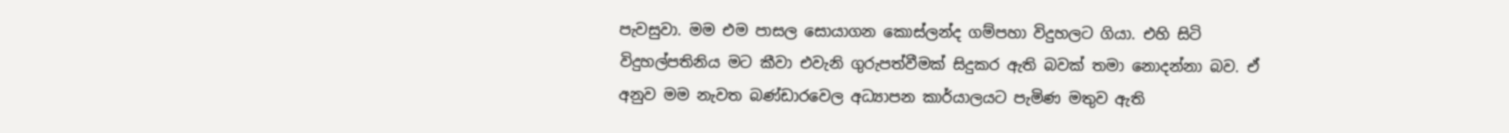පැවසුවා. මම එම පාසල සොයාගන කොස්ලන්ද ගම්පහා විදුහලට ගියා. එහි සිටි විදුහල්පතිනිය මට කීවා එවැනි ගුරුපත්වීමක් සිදුකර ඇති බවක් තමා නොදන්නා බව. ඒ අනුව මම නැවත බණ්ඩාරවෙල අධ්‍යාපන කාර්යාලයට පැමිණ මතුව ඇති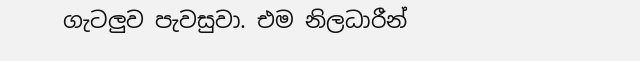ගැටලුව පැවසුවා. එම නිලධාරීන්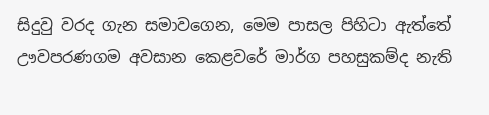සිදුවු වරද ගැන සමාවගෙන, මෙම පාසල පිහිටා ඇත්තේ ඌවපරණගම අවසාන කෙළවරේ මාර්ග පහසුකම්ද නැති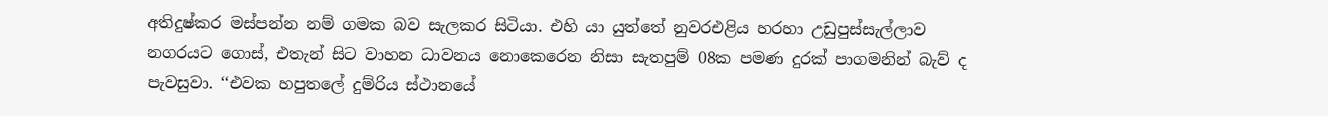අතිදුෂ්කර මස්පන්න නම් ගමක බව සැලකර සිටියා. එහි යා යුත්තේ නුවරඑළිය හරහා උඩුපුස්සැල්ලාව නගරයට ගොස්, එතැන් සිට වාහන ධාවනය නොකෙරෙන නිසා සැතපුම් 08ක පමණ දුරක් පාගමනින් බැව් ද පැවසුවා. ‘‘එවක හපුතලේ දුම්රිය ස්ථානයේ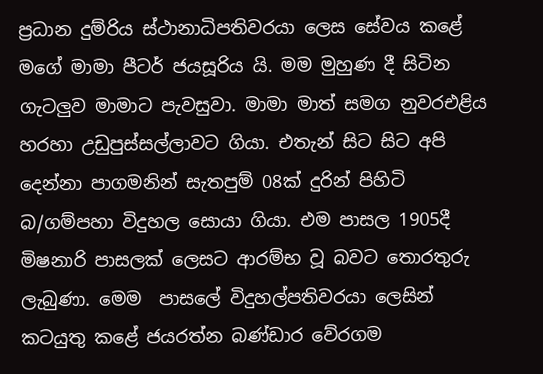ප්‍රධාන දුම්රිය ස්ථානාධිපතිවරයා ලෙස සේවය කළේ මගේ මාමා පීටර් ජයසූරිය යි. මම මුහුණ දී සිටින ගැටලුව මාමාට පැවසුවා. මාමා මාත් සමග නුවරඑළිය හරහා උඩුපුස්සල්ලාවට ගියා. එතැන් සිට සිට අපි දෙන්නා පාගමනින් සැතපුම් 08ක් දුරින් පිහිටි බ/ගම්පහා විදුහල සොයා ගියා. එම පාසල 1905දී මිෂනාරි පාසලක් ලෙසට ආරම්භ වූ බවට තොරතුරු ලැබුණා. මෙම  පාසලේ විදුහල්පතිවරයා ලෙසින් කටයුතු කළේ ජයරත්න බණ්ඩාර වේරගම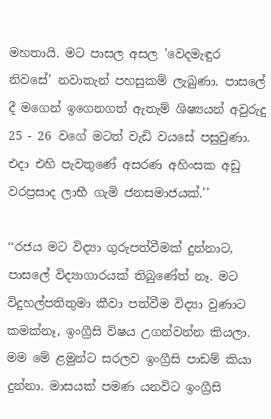මහතායි. මට පාසල අසල ’වෙදමැඳුර නිවසේ’ නවාතැන් පහසුකම් ලැබුණා. පාසලේ දී මගෙන් ඉගෙනගත් ඇතැම් ශිෂ්‍යයන් අවුරුදු 25 - 26 වගේ මටත් වැඩි වයසේ පසුවුණා. එදා එහි පැවතුණේ අසරණ අහිංසක අඩු වරප්‍රසාද ලාභී ගැමි ජනසමාජයක්.’’

‘‘රජය මට විද්‍යා ගුරුපත්වීමක් දුන්නාට, පාසලේ විද්‍යාගාරයක් තිබුණේත් නෑ. මට විදුහල්පතිතුමා කීවා පත්වීම විද්‍යා වුණාට කමක්නෑ, ඉංග්‍රීසි විෂය උගන්වන්න කියලා. මම මේ ළමුන්ට සරලව ඉංග්‍රීසි පාඩම් කියා දුන්නා. මාසයක් පමණ යනවිට ඉංග්‍රීසි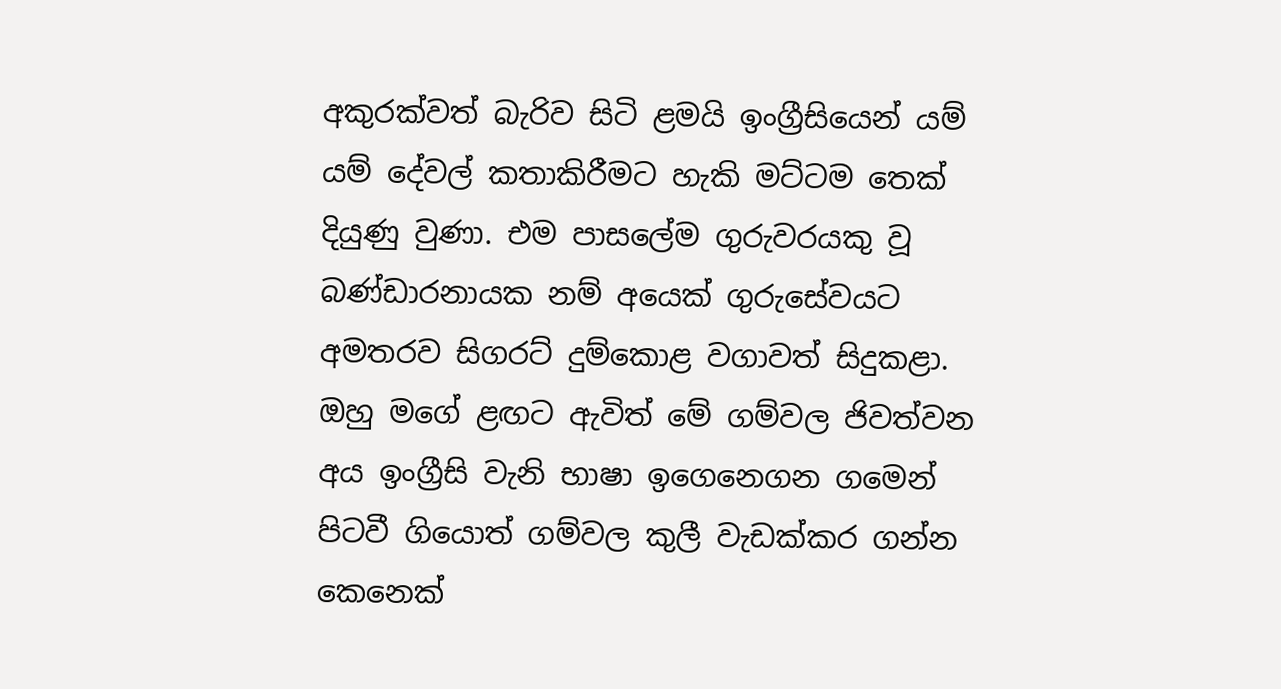අකුරක්වත් බැරිව සිටි ළමයි ඉංග්‍රීසියෙන් යම් යම් දේවල් කතාකිරීමට හැකි මට්ටම තෙක් දියුණු වුණා. එම පාසලේම ගුරුවරයකු වූ බණ්ඩාරනායක නම් අයෙක් ගුරුසේවයට අමතරව සිගරට් දුම්කොළ වගාවත් සිදුකළා. ඔහු මගේ ළඟට ඇවිත් මේ ගම්වල ජිවත්වන අය ඉංග්‍රීසි වැනි භාෂා ඉගෙනෙගන ගමෙන් පිටවී ගියොත් ගම්වල කුලී වැඩක්කර ගන්න කෙනෙක්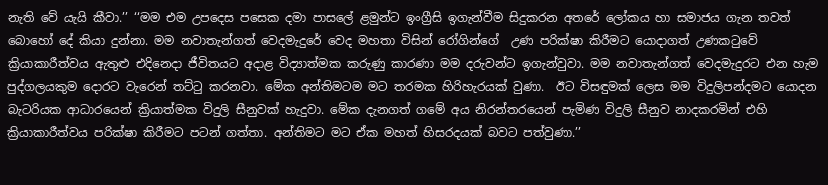නැති වේ යැයි කීවා.’’ ‘‘මම එම උපදෙස පසෙක දමා පාසලේ ළමුන්ට ඉංග්‍රීසි ඉගැන්වීම සිදුකරන අතරේ ලෝකය හා සමාජය ගැන තවත් බොහෝ දේ කියා දුන්නා. මම නවාතැන්ගත් වෙදමැදුරේ වෙද මහතා විසින් රෝගින්ගේ  උණ පරික්ෂා කිරීමට යොදාගත් උණකටුවේ ක්‍රියාකාරීත්වය ඇතුළු එදිනෙදා ජීවිතයට අදාළ විද්‍යාත්මක කරුණු කාරණා මම දරුවන්ට ඉගැන්වුවා. මම නවාතැන්ගත් වෙදමැදුරට එන හැම පුද්ගලයකුම දොරට වැරෙන් තට්ටු කරනවා. මේක අන්තිමටම මට තරමක හිරිහැරයක් වුණා.  ඊට විසඳුමක් ලෙස මම විදුලිපන්දමට යොදන බැටරියක ආධාරයෙන් ක්‍රියාත්මක විදුලි සීනුවක් හැදුවා. මේක දැනගත් ගමේ අය නිරන්තරයෙන් පැමිණ විදුලි සීනුව නාදකරමින් එහි ක්‍රියාකාරීත්වය පරික්ෂා කිරීමට පටන් ගත්තා. අන්තිමට මට ඒක මහත් හිසරදයක් බවට පත්වුණා.’’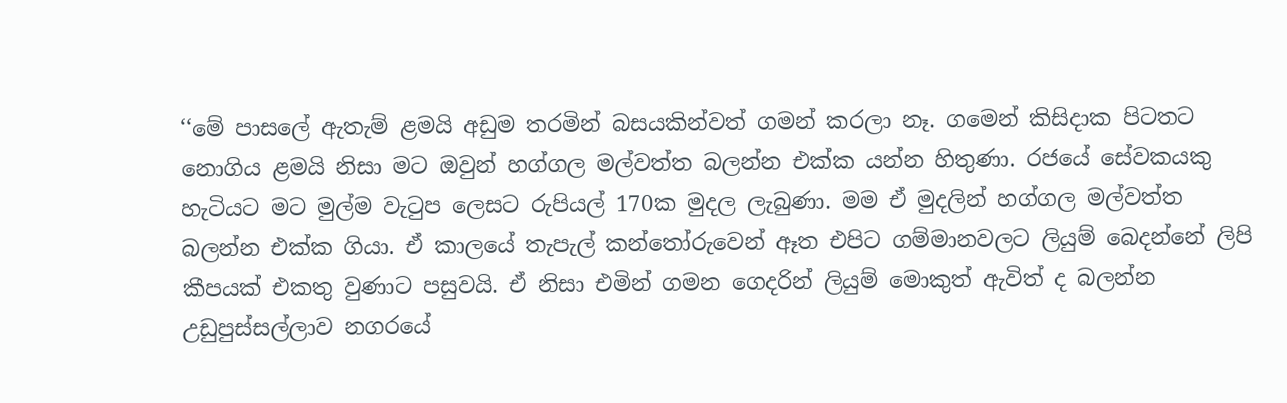‘‘මේ පාසලේ ඇතැම් ළමයි අඩුම තරමින් බසයකින්වත් ගමන් කරලා නෑ. ගමෙන් කිසිදාක පිටතට නොගිය ළමයි නිසා මට ඔවුන් හග්ගල මල්වත්ත බලන්න එක්ක යන්න හිතුණා. රජයේ සේවකයකු හැටියට මට මුල්ම වැටුප ලෙසට රුපියල් 170ක මුදල ලැබුණා. මම ඒ මුදලින් හග්ගල මල්වත්ත බලන්න එක්ක ගියා. ඒ කාලයේ තැපැල් කන්තෝරුවෙන් ඈත එපිට ගම්මානවලට ලියුම් බෙදන්නේ ලිපි කීපයක් එකතු වුණාට පසුවයි. ඒ නිසා එමින් ගමන ගෙදරින් ලියුම් මොකුත් ඇවිත් ද බලන්න උඩුපුස්සල්ලාව නගරයේ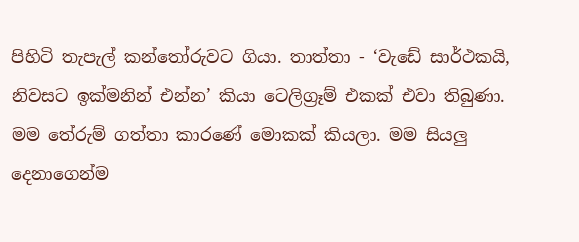පිහිටි තැපැල් කන්තෝරුවට ගියා. තාත්තා - ‘වැඩේ සාර්ථකයි, නිවසට ඉක්මනින් එන්න’ කියා ටෙලිග්‍රෑම් එකක් එවා තිබුණා. මම තේරුම් ගත්තා කාරණේ මොකක් කියලා. මම සියලු දෙනාගෙන්ම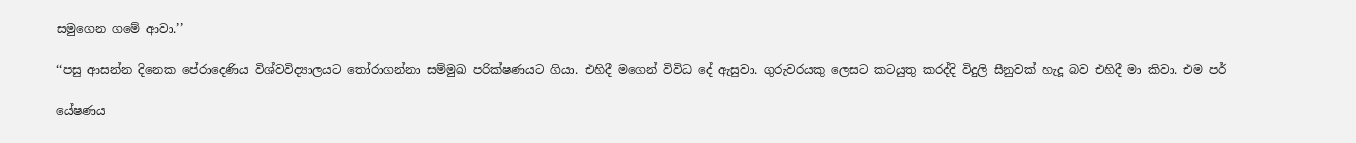සමුගෙන ගමේ ආවා.’’

‘‘පසු ආසන්න දිනෙක පේරාදෙණිය විශ්වවිද්‍යාලයට තෝරාගන්නා සම්මුඛ පරික්ෂණයට ගියා. එහිදී මගෙන් විවිධ දේ ඇසුවා. ගුරුවරයකු ලෙසට කටයුතු කරද්දි විදුලි සීනුවක් හැදූ බව එහිදී මා කිවා. එම පර්

යේෂණය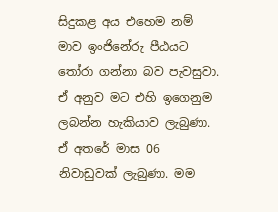සිදුකළ අය එහෙම නම් මාව ඉංජිනේරු පීඨයට තෝරා ගන්නා බව පැවසුවා. ඒ අනුව මට එහි ඉගෙනුම ලබන්න හැකියාව ලැබුණා. ඒ අතරේ මාස 06 නිවාඩුවක් ලැබුණා. මම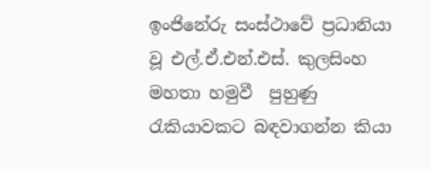ඉංජිනේරු සංස්ථාවේ ප්‍රධානියා වූ එල්.ඒ.එන්.එස්. කුලසිංහ මහතා හමුවී  පුහුණු රැකියාවකට බඳවාගන්න කියා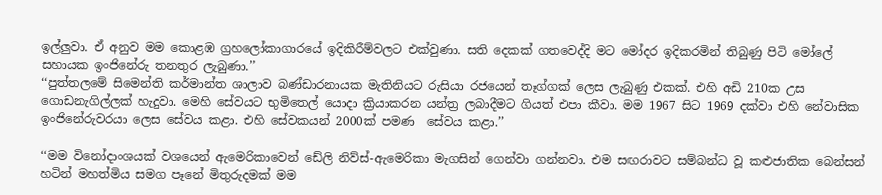ඉල්ලු‍වා. ඒ අනුව මම කොළඹ ග්‍රහලෝකාගාරයේ ඉදිකිරීම්වලට එක්වුණා. සති දෙකක් ගතවෙද්දි මට මෝදර ඉදිකරමින් තිබුණු පිටි මෝලේ සහායක ඉංජිනේරු තනතුර ලැබුණා.’’
‘‘පුත්තලමේ සිමෙන්ති කර්මාන්ත ශාලාව බණ්ඩාරනායක මැතිනියට රුසියා රජයෙන් තෑග්ගක් ලෙස ලැබුණු එකක්. එහි අඩි 210ක උස ගොඩනැගිල්ලක් හැදුවා. මෙහි සේවයට භුමිතෙල් යොදා ක්‍රියාකරන යන්ත්‍ර ලබාදීමට ගියත් එපා කීවා. මම 1967 සිට 1969 දක්වා එහි නේවාසික ඉංජිනේරුවරයා ලෙස සේවය කළා. එහි සේවකයන් 2000ක් පමණ  සේවය කළා.’’

‘‘මම විනෝදාංශයක් වශයෙන් ඇමෙරිකාවෙන් ඩේලි නිව්ස්-ඇමෙරිකා මැගසින් ‍ගෙන්වා ගන්නවා. එම සඟරාවට සම්බන්ධ වූ කළුජාතික බෙන්සන් හටින් මහත්මිය සමග පෑනේ මිතුරුදමක් මම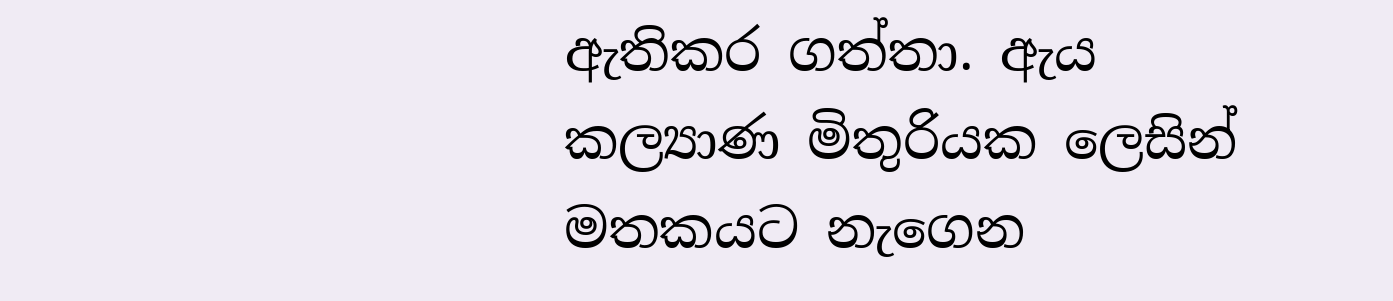ඇතිකර ගත්තා. ඇය කල්‍යාණ මිතුරියක ලෙසින් මතකයට නැගෙන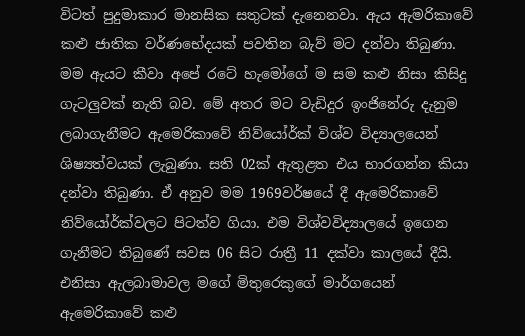විටත් පුදුමාකාර මානසික සතුටක් දැනෙනවා. ඇය ඇමරිකාවේ කළු ජාතික වර්ණභේදයක් පවතින බැව් මට දන්වා තිබුණා. මම ඇයට කීවා අපේ රටේ හැමෝගේ ම සම කළු නිසා කිසිදු ගැටලුවක් නැති බව. මේ අතර මට වැඩිදුර ඉංජිනේරු දැනුම ලබාගැනීමට ඇමෙරිකාවේ නිව්‌යෝර්ක් විශ්ව විද්‍යාලයෙන් ශිෂ්‍යත්වයක් ලැබුණා. සති 02ක් ඇතුළත එය භාරගන්න කියා දන්වා තිබුණා. ඒ අනුව මම 1969වර්ෂයේ දී ඇමෙරිකාවේ නිව්‌යෝර්ක්වලට පිටත්ව ගියා. එම විශ්වවිද්‍යාලයේ ඉගෙන ගැනීමට තිබුණේ සවස 06 සිට රාත්‍රී 11 දක්වා කාලයේ දීයි. එනිසා ඇලබාමාවල මගේ මිතුරෙකුගේ මාර්ගයෙන් ඇමෙරිකාවේ කළු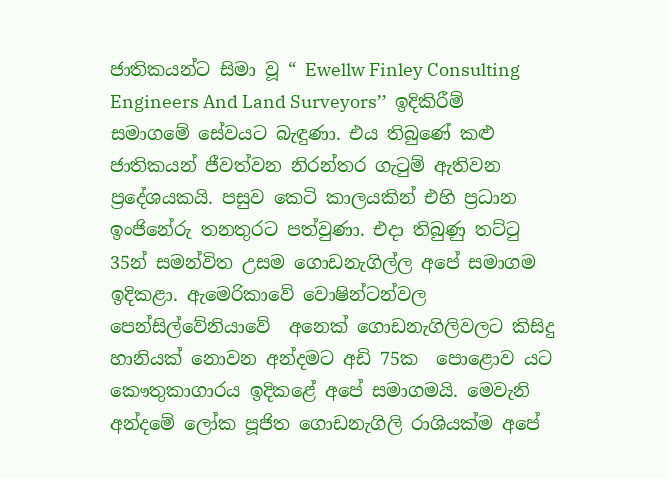ජාතිකයන්ට සිමා වූ “ Ewellw Finley Consulting Engineers And Land Surveyors’’  ඉදිකිරීම්  සමාගමේ සේවයට බැඳුණා. එය තිබුණේ කළු ජාතිකයන් ජීවත්වන නිරන්තර ගැටුම් ඇතිවන  ප්‍රදේශයකයි. පසුව කෙටි කාලයකින් එහි ප්‍රධාන ඉංජිනේරු තනතුරට පත්වුණා. එදා තිබුණු තට්ටු 35න් සමන්විත උසම ගොඩනැගිල්ල අපේ සමාගම ඉදිකළා. ඇමෙරිකාවේ වොෂින්ටන්වල පෙන්සිල්වේනියාවේ  අනෙක් ගොඩනැගිලිවලට කිසිදු හානියක් නොවන අන්දමට අඩි 75ක  පොළොව යට කෞතුකාගාරය ඉදිකළේ අපේ සමාගමයි. මෙවැනි අන්දමේ ලෝක පූජිත ගොඩනැගිලි රාශියක්ම අපේ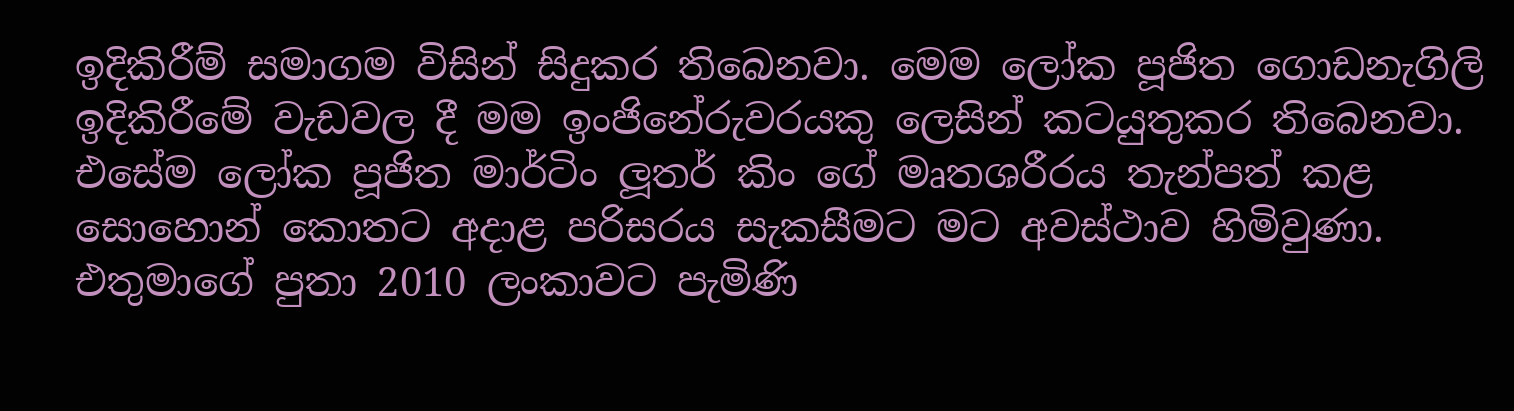ඉදිකිරීම් සමාගම විසින් සිදුකර තිබෙනවා. මෙම ලෝක පූජිත ගොඩනැගිලි ඉදිකිරීමේ වැඩවල දී මම ඉංජිනේරුවරයකු ලෙසින් කටයුතුකර තිබෙනවා. එසේම ලෝක පූජිත මාර්ටිං ලූතර් කිං ගේ මෘතශරීරය තැන්පත් කළ සොහොන් කොතට අදාළ පරිසරය සැකසීමට මට අවස්ථාව හිමිවුණා. එතුමාගේ පුතා 2010 ලංකාවට පැමිණි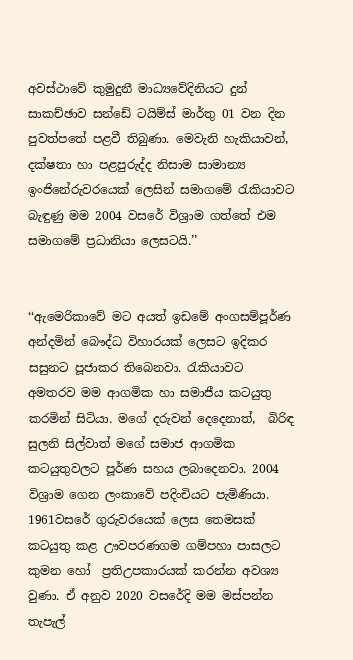අවස්ථාවේ කුමුදුනී මාධ්‍යවේදිනියට දුන් සාකච්ඡාව සන්ඩේ ටයිම්ස් මාර්තු 01 වන දින පුවත්පතේ පළවී තිබුණා. මෙවැනි හැකියාවන්, දක්ෂතා හා පළපුරුද්ද නිසාම සාමාන්‍ය ඉංජිනේරුවරයෙක් ලෙසින් සමාගමේ රැකියාවට බැඳුණු මම 2004 වසරේ විශ්‍රාම ගත්තේ එම සමාගමේ ප්‍රධානියා ලෙසටයි.’’


‘‘ඇමෙරිකාවේ මට අයත් ඉඩමේ අංගසම්පූර්ණ අන්දමින් බෞද්ධ විහාරයක් ලෙසට ඉදිකර සසුනට පූජාකර තිබෙනවා. රැකියාවට අමතරව මම ආගමික හා සමාජීය කටයුතු කරමින් සිටියා. මගේ දරුවන් දෙදෙනාත්,  බිරිඳ සුලනි සිල්වාත් මගේ සමාජ ආගමික කටයුතුවලට පූර්ණ සහය ලබාදෙනවා. 2004 විශ්‍රාම ගෙන ලංකාවේ පදිංචියට පැමිණියා. 1961වසරේ ගුරුවරයෙක් ලෙස තෙමසක් කටයුතු කළ ඌවපරණගම ගම්පහා පාසලට කුමන හෝ  ප්‍රතිඋපකාරයක් කරන්න අවශ්‍ය වුණා. ඒ අනුව 2020 වසරේදි මම මස්පන්න තැපැල්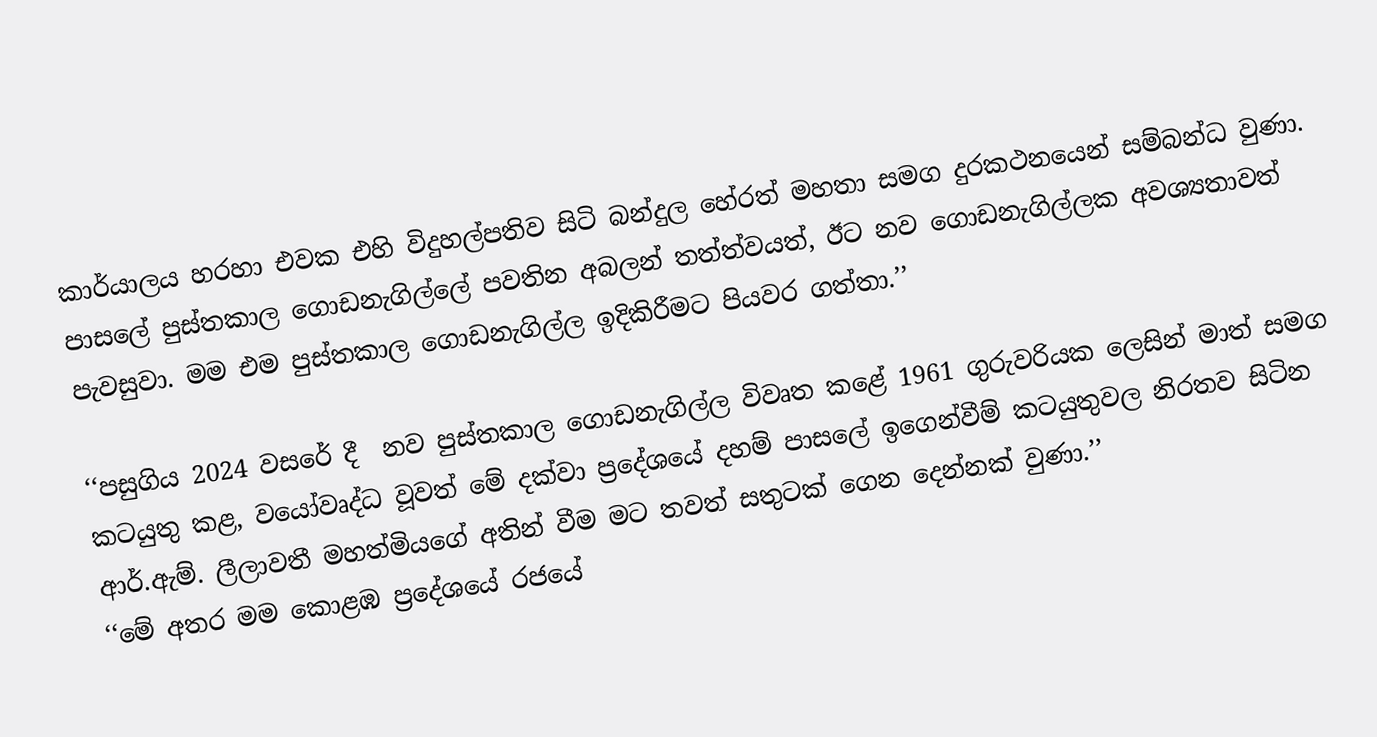කාර්යාලය හරහා එවක එහි විදුහල්පතිව සිටි බන්දුල හේරත් මහතා සමග දුරකථනයෙන් සම්බන්ධ වුණා. පාසලේ පුස්තකාල ගොඩනැගිල්ලේ පවතින අබලන් තත්ත්වයත්, ඊට නව ගොඩනැගිල්ලක අවශ්‍යතාවත් පැවසුවා. මම එම පුස්තකාල ගොඩනැගිල්ල ඉදිකිරීමට පියවර ගත්තා.’’

‘‘පසුගිය 2024 වසරේ දී  නව පුස්තකාල ගොඩනැගිල්ල විවෘත කළේ 1961 ගුරුවරියක ලෙසින් මාත් සමග කටයුතු කළ, වයෝවෘද්ධ වූවත් මේ දක්වා ප්‍රදේශයේ දහම් පාසලේ ඉගෙන්වීම් කටයුතුවල නිරතව සිටින ආර්.ඇම්. ලීලාවතී මහත්මියගේ අතින් වීම මට තවත් සතුටක් ගෙන දෙන්නක් වුණා.’’
‘‘මේ අතර මම කොළඹ ප්‍රදේශයේ රජයේ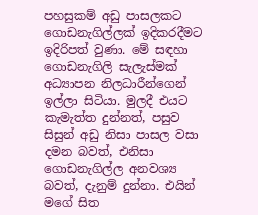පහසුකම් අඩු පාසලකට ගොඩනැගිල්ලක් ඉදිකරදීමට ඉදිරිපත් වුණා. මේ සඳහා ගොඩනැගිලි සැලැස්මක් අධ්‍යාපන නිලධාරීන්ගෙන් ඉල්ලා සිටියා. මුලදී එයට කැමැත්ත දුන්නත්, පසුව සිසුන් අඩු නිසා පාසල වසා දමන බවත්, එනිසා ගොඩනැගිල්ල අනවශ්‍ය බවත්, දැනුම් දුන්නා. එයින් මගේ සිත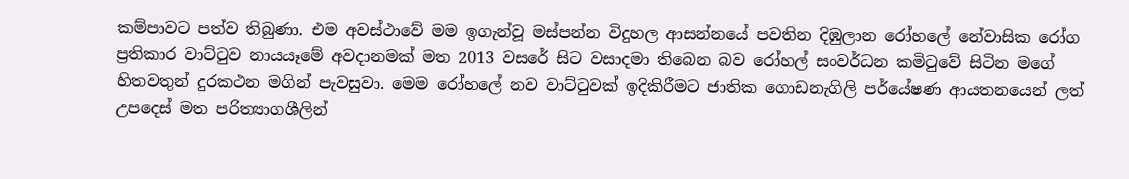කම්පාවට පත්ව තිබුණා. එම අවස්ථාවේ මම ඉගැන්වූ මස්පන්න විදුහල ආසන්නයේ පවතින දිඹුලාන රෝහලේ නේවාසික රෝග ප්‍රතිකාර වාට්ටුව නායයෑමේ අවදානමක් මත 2013 වසරේ සිට වසාදමා තිබෙන බව රෝහල් සංවර්ධන කමිටුවේ සිටින මගේ හිතවතුන් දුරකථන මගින් පැවසුවා. මෙම රෝහලේ නව වාට්ටුවක් ඉදිකිරීමට ජාතික ගොඩනැගිලි පර්‌යේෂණ ආයතනයෙන් ලත් උපදෙස් මත පරිත්‍යාගශීලින්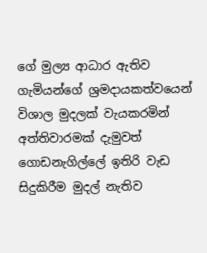ගේ මුල්‍ය ආධාර ඇතිව ගැමියන්ගේ ශ්‍රමදායකත්වයෙන් විශාල මුදලක් වැයකරමින් අත්තිවාරමක් දැමුවත් ගොඩනැගිල්ලේ ඉතිරි වැඩ සිදුකිරීම මුදල් නැතිව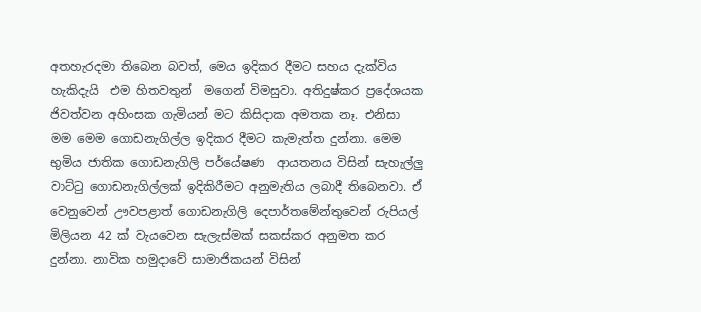අතහැරදමා තිබෙන බවත්, මෙය ඉදිකර දීමට සහය දැක්විය හැකිදැයි  එම හිතවතුන්  මගෙන් විමසුවා. අතිදුෂ්කර ප්‍රදේශයක ජිවත්වන අහිංසක ගැමියන් මට කිසිදාක අමතක නෑ. එනිසා මම මෙම ගොඩනැගිල්ල ඉදිකර දීමට කැමැත්ත දුන්නා. මෙම භුමිය ජාතික ගොඩනැගිලි පර්‌යේෂණ  ආයතනය විසින් සැහැල්ලු‍ වාට්ටු ගොඩනැගිල්ලක් ඉදිකිරීමට අනුමැතිය ලබාදී තිබෙනවා. ඒ වෙනුවෙන් ඌවපළාත් ගොඩනැගිලි දෙපාර්තමේන්තුවෙන් රුපියල් මිලියන 42 ක් වැයවෙන සැලැස්මක් සකස්කර අනුමත කර දුන්නා. නාවික හමුදාවේ සාමාජිකයන් විසින්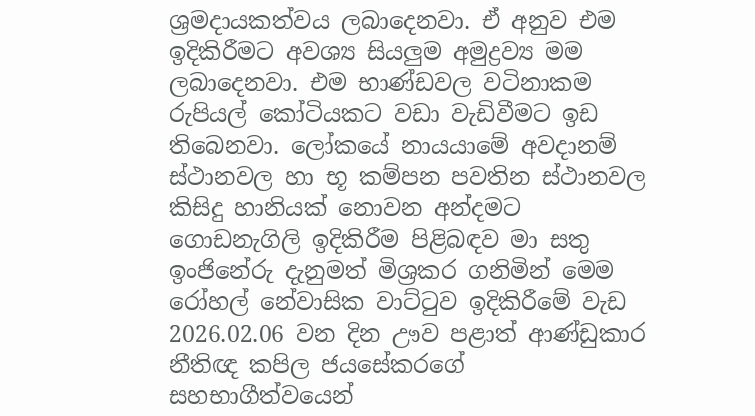ශ්‍රමදායකත්වය ලබාදෙනවා. ඒ අනුව එම ඉදිකිරීමට අවශ්‍ය සියලුම අමුද්‍රව්‍ය මම ලබාදෙනවා. එම භාණ්ඩවල වටිනාකම රුපියල් කෝටියකට වඩා වැඩිවීමට ඉඩ තිබෙනවා. ලෝකයේ නායයාමේ අවදානම් ස්ථානවල හා භූ කම්පන පවතින ස්ථානවල කිසිදු හානියක් නොවන අන්දමට ගොඩනැගිලි ඉදිකිරීම පිළිබඳව මා සතු  ඉංජිනේරු දැනුමත් මිශ්‍රකර ගනිමින් මෙම රෝහල් නේවාසික වාට්ටුව ඉදිකිරීමේ වැඩ 2026.02.06 වන දින ඌව පළාත් ආණ්ඩුකාර නීතිඥ කපිල ජයසේකරගේ සහභාගීත්වයෙන්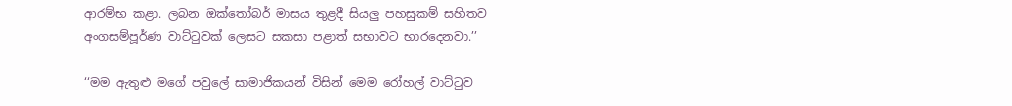ආරම්භ කළා. ලබන ඔක්තෝබර් මාසය තුළදී සියලු පහසුකම් සහිතව අංගසම්පූර්ණ වාට්ටුවක් ලෙසට සකසා පළාත් සභාවට භාරදෙනවා.’’

‘‘මම ඇතුළු මගේ පවුලේ සාමාජිකයන් විසින් මෙම රෝහල් වාට්ටුව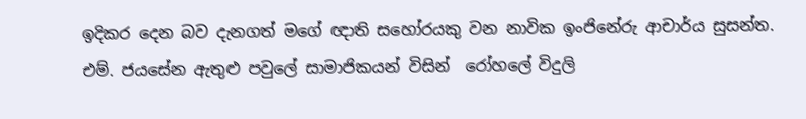ඉදිකර දෙන බව දැනගත් මගේ ඥාති සහෝරයකු වන නාවික ඉංජිනේරු ආචාර්ය සුසන්ත. එම්. ජයසේන ඇතුළු පවුලේ සාමාජිකයන් විසින්  රෝහලේ විදුලි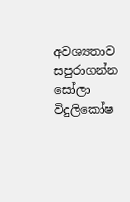අවශ්‍යතාව සපුරාගන්න සෝලා විදුලිකෝෂ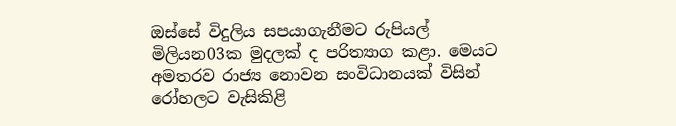ඔස්සේ විදුලිය සපයාගැනීමට රුපියල් මිලියන03ක මුදලක් ද පරිත්‍යාග කළා. මෙයට අමතරව රාජ්‍ය නොවන සංවිධානයක් විසින් රෝහලට වැසිකිළි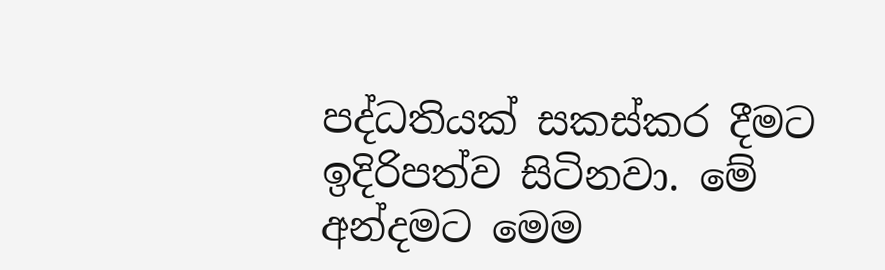පද්ධතියක් සකස්කර දීමට ඉදිරිපත්ව සිටිනවා. මේ අන්දමට මෙම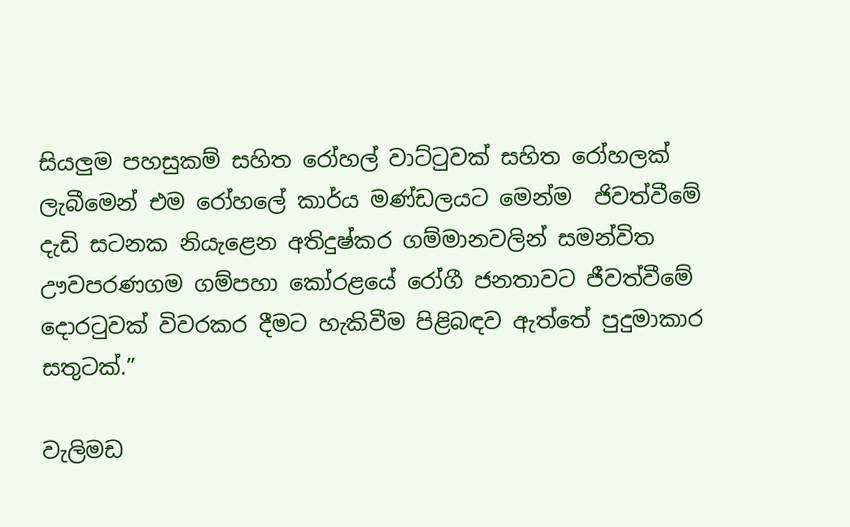සියලුම පහසුකම් සහිත රෝහල් වාට්ටුවක් සහිත රෝහලක් ලැබීමෙන් එම රෝහලේ කාර්ය මණ්ඩලයට මෙන්ම  ජිවත්වීමේ දැඩි සටනක නියැළෙන අතිදුෂ්කර ගම්මානවලින් සමන්විත ඌවපරණගම ගම්පහා කෝරළයේ රෝගී ජනතාවට ජීවත්වීමේ දොරටුවක් විවරකර දීමට හැකිවීම පිළිබඳව ඇත්තේ පුදුමාකාර සතුටක්.”

වැලිමඩ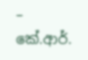– කේ.ආර්.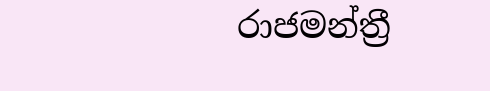රාජමන්ත්‍රී